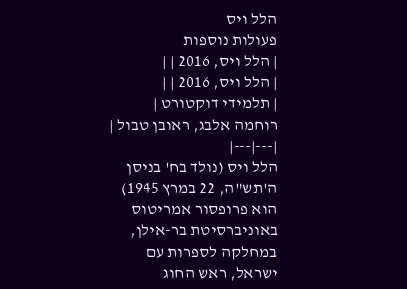הלל ויס
פעולות נוספות
| הלל ויס, 2016 | |
| הלל ויס, 2016 | |
| תלמידי דוקטורט | רוחמה אלבג, ראובן טבול |
|---|---|
הלל ויס (נולד בח' בניסן ה'תש"ה, 22 במרץ 1945) הוא פרופסור אמריטוס באוניברסיטת בר-אילן, במחלקה לספרות עם ישראל, ראש החוג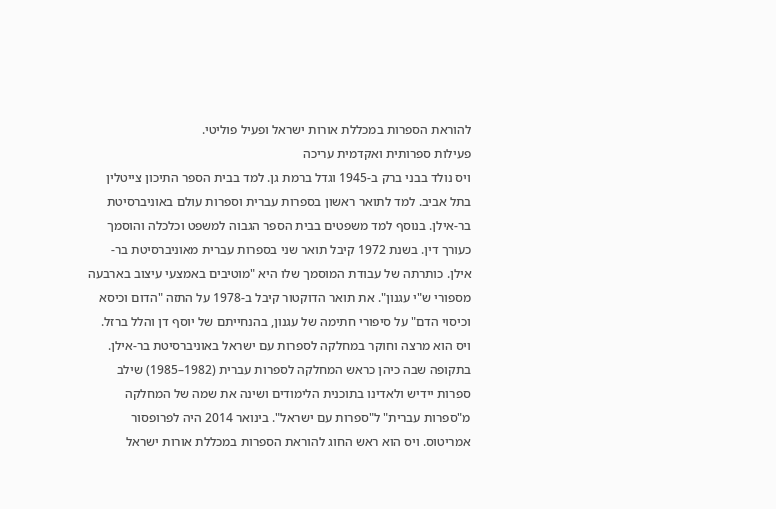להוראת הספרות במכללת אורות ישראל ופעיל פוליטי.
פעילות ספרותית ואקדמית עריכה
ויס נולד בבני ברק ב-1945 וגדל ברמת גן. למד בבית הספר התיכון צייטלין בתל אביב. למד לתואר ראשון בספרות עברית וספרות עולם באוניברסיטת בר-אילן. בנוסף למד משפטים בבית הספר הגבוה למשפט וכלכלה והוסמך כעורך דין. בשנת 1972 קיבל תואר שני בספרות עברית מאוניברסיטת בר-אילן. כותרתה של עבודת המוסמך שלו היא "מוטיבים באמצעי עיצוב בארבעה מספורי ש"י עגנון". את תואר הדוקטור קיבל ב-1978 על התזה "הדום וכיסא וכיסוי הדם" על סיפורי חתימה של עגנון, בהנחייתם של יוסף דן והלל ברזל.
ויס הוא מרצה וחוקר במחלקה לספרות עם ישראל באוניברסיטת בר-אילן. בתקופה שבה כיהן כראש המחלקה לספרות עברית (1982–1985) שילב ספרות יידיש ולאדינו בתוכנית הלימודים ושינה את שמה של המחלקה מ"ספרות עברית" ל"ספרות עם ישראל". בינואר 2014 היה לפרופסור אמריטוס. ויס הוא ראש החוג להוראת הספרות במכללת אורות ישראל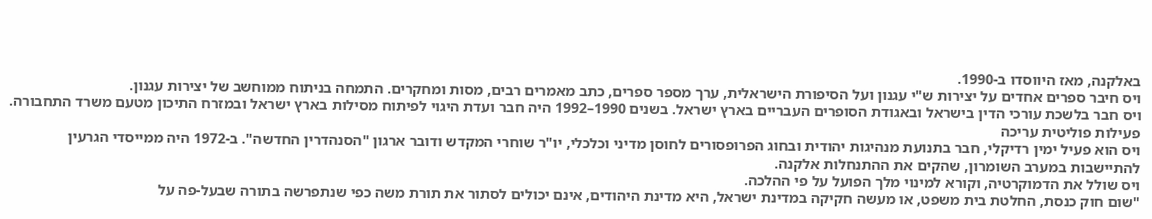באלקנה, מאז היווסדו ב-1990.
ויס חיבר ספרים אחדים על יצירות ש"י עגנון ועל הסיפורת הישראלית, ערך מספר ספרים, כתב מאמרים רבים, מסות ומחקרים. התמחה בניתוח ממוחשב של יצירות עגנון.
ויס חבר בלשכת עורכי הדין בישראל ובאגודת הסופרים העבריים בארץ ישראל. בשנים 1990–1992 היה חבר ועדת היגוי לפיתוח מסילות בארץ ישראל ובמזרח התיכון מטעם משרד התחבורה.
פעילות פוליטית עריכה
ויס הוא פעיל ימין רדיקלי, חבר בתנועת מנהיגות יהודית ובחוג הפרופסורים לחוסן מדיני וכלכלי, יו"ר שוחרי המקדש ודובר ארגון "הסנהדרין החדשה". ב-1972 היה ממייסדי הגרעין להתיישבות במערב השומרון, שהקים את ההתנחלות אלקנה.
ויס שולל את הדמוקרטיה, וקורא למינוי מלך הפועל על פי ההלכה.
"שום חוק כנסת, החלטת בית משפט, או מעשה חקיקה במדינת ישראל, היא מדינת היהודים, אינם יכולים לסתור את תורת משה כפי שנתפרשה בתורה שבעל-פה על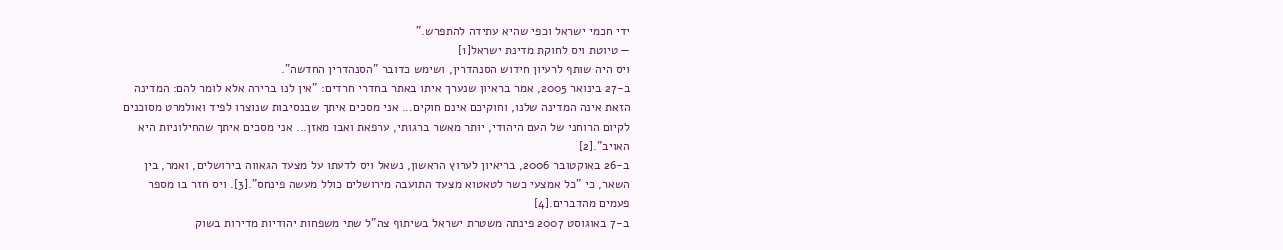ידי חכמי ישראל וכפי שהיא עתידה להתפרש."
— טיוטת ויס לחוקת מדינת ישראל[1]
ויס היה שותף לרעיון חידוש הסנהדרין, ושימש כדובר "הסנהדרין החדשה".
ב-27 בינואר 2005, אמר בראיון שנערך איתו באתר בחדרי חרדים: "אין לנו ברירה אלא לומר להם: המדינה הזאת אינה המדינה שלנו, וחוקיכם אינם חוקים... אני מסכים איתך שבנסיבות שנוצרו לפיד ואולמרט מסוכנים לקיום הרוחני של העם היהודי, יותר מאשר ברגותי, ערפאת ואבו מאזן... אני מסכים איתך שהחילוניות היא האויב".[2]
ב-26 באוקטובר 2006, בריאיון לערוץ הראשון, נשאל ויס לדעתו על מצעד הגאווה בירושלים, ואמר, בין השאר, כי "כל אמצעי כשר לטאטוא מצעד התועבה מירושלים כולל מעשה פינחס".[3]. ויס חזר בו מספר פעמים מהדברים.[4]
ב-7 באוגוסט 2007 פינתה משטרת ישראל בשיתוף צה"ל שתי משפחות יהודיות מדירות בשוק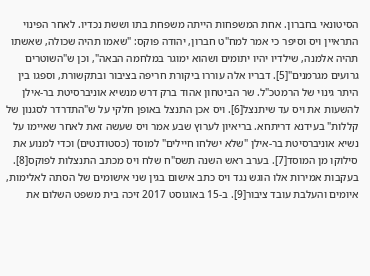הסיטונאי בחברון. אחת המשפחות הייתה משפחת בתו וששת נכדיו. לאחר הפינוי התראיין ויס וסיפר כי אמר למח"ט חברון, יהודה פוקס: "שאמו תהיה שכולה, שאשתו תהיה אלמנה, שילדיו יהיו יתומים ושהוא ימוגר במלחמה הבאה", וכן ש"השוטרים גרועים מגרמנים"[5]. דבריו אלה עוררו ביקורת חריפה בציבור ובתקשורת, וספגו בין היתר גינוי של הרמטכ"ל. שר הביטחון אהוד ברק דרש מנשיא אוניברסיטת בר-אילן להשעות את ויס עד שיתנצל[6]. ויס אכן התנצל באופן חלקי על ש"התדרדר לסגנון של קללות" בעידנא דריתחא. בריאיון לערוץ שבע אמר ויס שעשה זאת לאחר שאיימו על נשיא אוניברסיטת בר-אילן "שלא ישלחו חיילים" למוסד (כסטודנטים) וכדי למנוע את סילוקו מן המוסד[7]. בערב ראש השנה תשס"ח שלח ויס מכתב התנצלות לפוקס[8]. בעקבות אמירות אלו הוגש נגד ויס כתב אישום בגין שני אישומים של הסתה לאלימות, איומים והעלבת עובד ציבור[9]. ב-15 באוגוסט 2017 זיכה בית משפט השלום את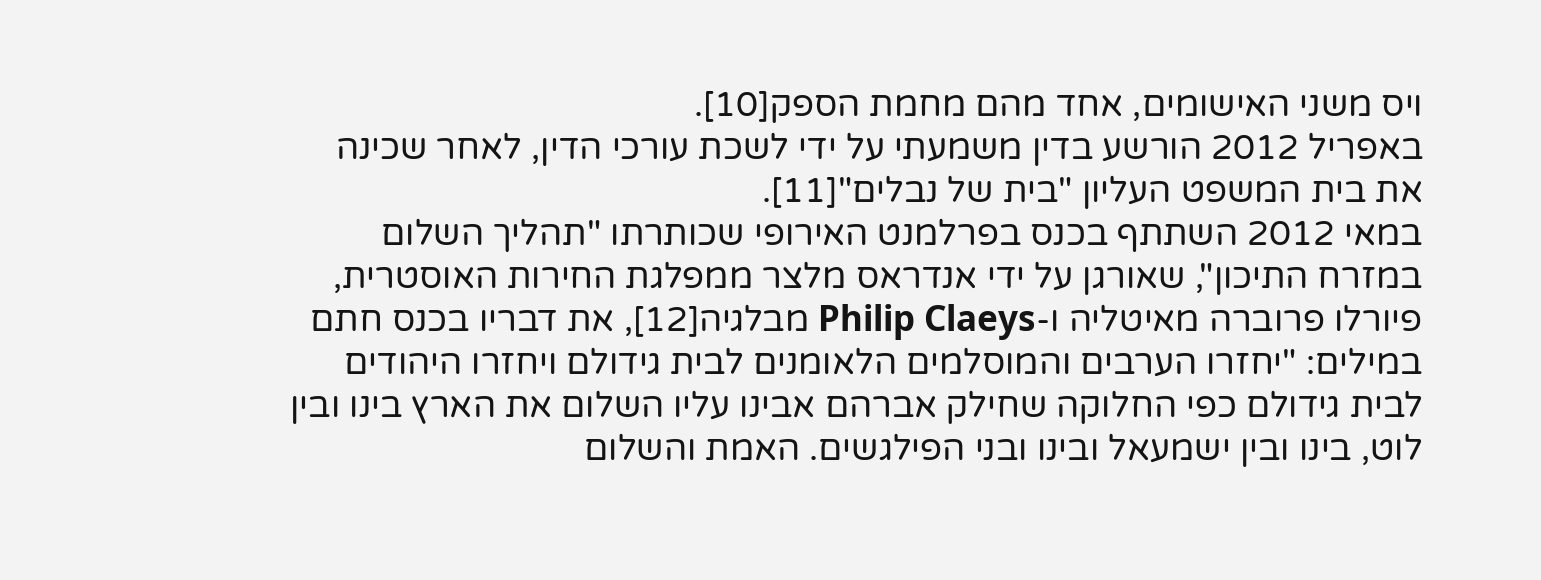ויס משני האישומים, אחד מהם מחמת הספק[10].
באפריל 2012 הורשע בדין משמעתי על ידי לשכת עורכי הדין, לאחר שכינה את בית המשפט העליון "בית של נבלים"[11].
במאי 2012 השתתף בכנס בפרלמנט האירופי שכותרתו "תהליך השלום במזרח התיכון", שאורגן על ידי אנדראס מלצר ממפלגת החירות האוסטרית, פיורלו פרוברה מאיטליה ו-Philip Claeys מבלגיה[12], את דבריו בכנס חתם במילים: "יחזרו הערבים והמוסלמים הלאומנים לבית גידולם ויחזרו היהודים לבית גידולם כפי החלוקה שחילק אברהם אבינו עליו השלום את הארץ בינו ובין לוט, בינו ובין ישמעאל ובינו ובני הפילגשים. האמת והשלום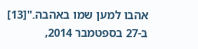אהבו למען שמו באהבה."[13]
ב-27 בספטמבר 2014,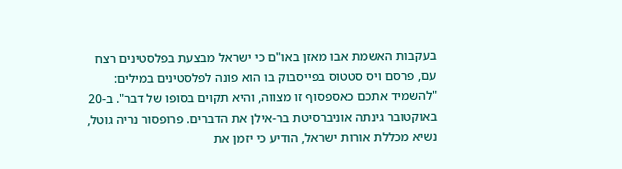בעקבות האשמת אבו מאזן באו"ם כי ישראל מבצעת בפלסטינים רצח עם, פרסם ויס סטטוס בפייסבוק בו הוא פונה לפלסטינים במילים: "להשמיד אתכם כאספסוף זו מצווה, והיא תקוים בסופו של דבר". ב-20 באוקטובר גינתה אוניברסיטת בר-אילן את הדברים. פרופסור נריה גוטל, נשיא מכללת אורות ישראל, הודיע כי יזמן את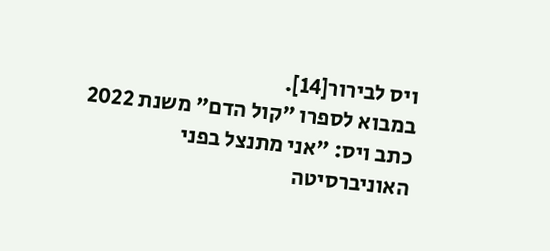ויס לבירור[14].
במבוא לספרו "קול הדם" משנת 2022 כתב ויס: "אני מתנצל בפני האוניברסיטה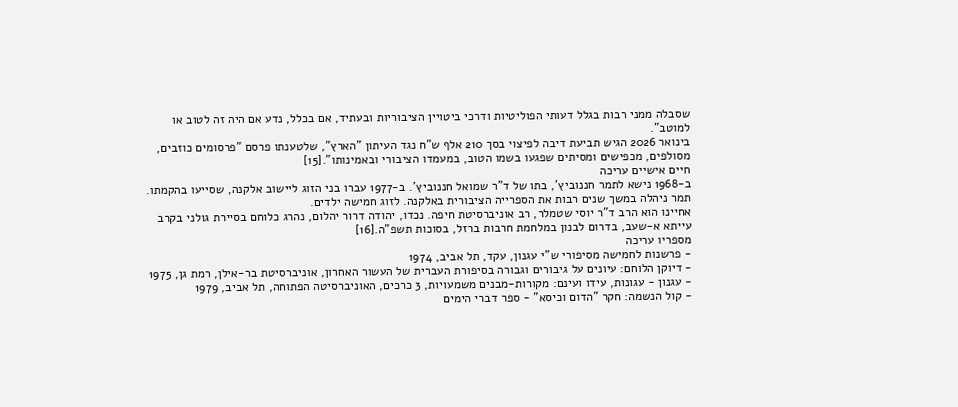שסבלה ממני רבות בגלל דעותי הפוליטיות ודרכי ביטויין הציבוריות ובעתיד, אם בכלל, נדע אם היה זה לטוב או למוטב".
בינואר 2026 הגיש תביעת דיבה לפיצוי בסך 210 אלף ש"ח נגד העיתון "הארץ", שלטענתו פרסם "פרסומים כוזבים, מסולפים, מכפישים ומסיתים שפגעו בשמו הטוב, במעמדו הציבורי ובאמינותו".[15]
חיים אישיים עריכה
ב-1968 נישא לתמר חננוביץ', בתו של ד"ר שמואל חננוביץ'. ב-1977 עברו בני הזוג ליישוב אלקנה, שסייעו בהקמתו. תמר ניהלה במשך שנים רבות את הספרייה הציבורית באלקנה. לזוג חמישה ילדים.
אחיינו הוא הרב ד"ר יוסי שטמלר, רב אוניברסיטת חיפה. נכדו, יהודה דרור יהלום, נהרג כלוחם בסיירת גולני בקרב עייתא א-שעב, בדרום לבנון במלחמת חרבות ברזל, בסוכות תשפ"ה.[16]
מספריו עריכה
- פרשנות לחמישה מסיפורי ש"י עגנון, עקד, תל אביב, 1974
- דיוקן הלוחם: עיונים על גיבורים וגבורה בסיפורת העברית של העשור האחרון, אוניברסיטת בר-אילן, רמת גן, 1975
- עגנון - עגונות, עידו ועינם: מקורות-מבנים משמעויות, 3 כרכים, האוניברסיטה הפתוחה, תל אביב, 1979
- קול הנשמה: חקר "הדום וכיסא" - ספר דברי הימים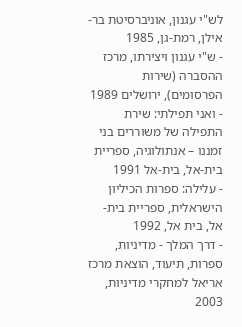לש"י עגנון, אוניברסיטת בר-אילן, רמת-גן, 1985
- ש"י עגנון ויצירתו, מרכז ההסברה (שירות הפרסומים), ירושלים 1989
- ואני תפילתי: שירת התפילה של משוררים בני זמננו – אנתולוגיה, ספריית בית-אל, בית-אל 1991
- עלילה: ספרות הכיליון הישראלית, ספריית בית-אל, בית אל, 1992
- דרך המלך - מדיניות, ספרות, תיעוד, הוצאת מרכז אריאל למחקרי מדיניות, 2003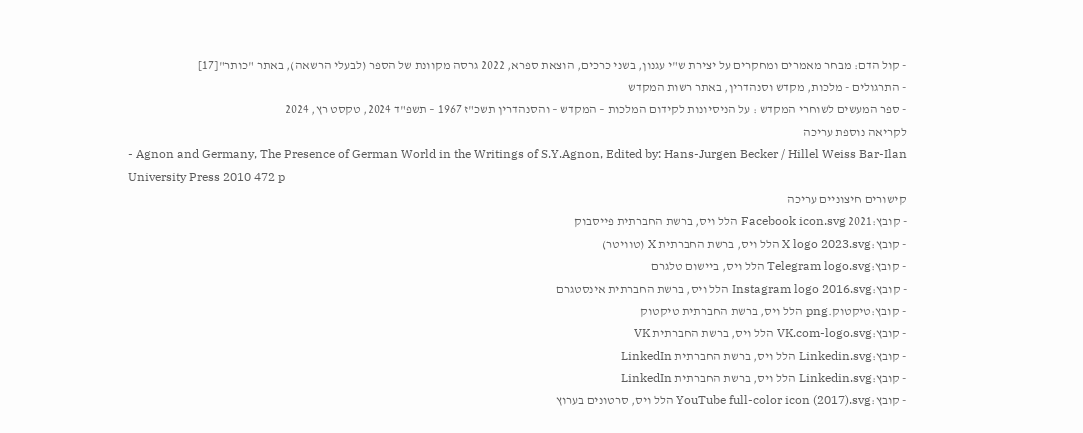- קול הדם: מבחר מאמרים ומחקרים על יצירת ש"י עגנון, בשני כרכים, הוצאת ספרא, 2022 גרסה מקוונת של הספר (לבעלי הרשאה), באתר "כותר"[17]
- התרגולים - מלכות, מקדש וסנהדרין, באתר רשות המקדש
- ספר המעשים לשוחרי המקדש : על הניסיונות לקידום המלכות – המקדש – והסנהדרין תשכ"ז 1967 – תשפ"ד 2024, טקסט רץ, 2024
לקריאה נוספת עריכה
- Agnon and Germany, The Presence of German World in the Writings of S.Y.Agnon, Edited by: Hans-Jurgen Becker / Hillel Weiss Bar-Ilan University Press 2010 472 p
קישורים חיצוניים עריכה
- קובץ:2021 Facebook icon.svg הלל ויס, ברשת החברתית פייסבוק
- קובץ:X logo 2023.svg הלל ויס, ברשת החברתית X (טוויטר)
- קובץ:Telegram logo.svg הלל ויס, ביישום טלגרם
- קובץ:Instagram logo 2016.svg הלל ויס, ברשת החברתית אינסטגרם
- קובץ:טיקטוק.png הלל ויס, ברשת החברתית טיקטוק
- קובץ:VK.com-logo.svg הלל ויס, ברשת החברתית VK
- קובץ:Linkedin.svg הלל ויס, ברשת החברתית LinkedIn
- קובץ:Linkedin.svg הלל ויס, ברשת החברתית LinkedIn
- קובץ:YouTube full-color icon (2017).svg הלל ויס, סרטונים בערוץ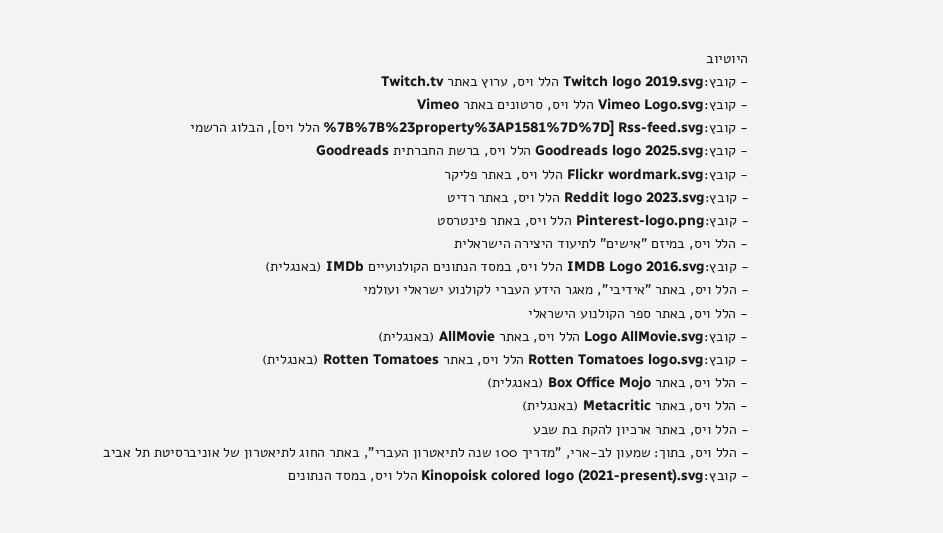היוטיוב
- קובץ:Twitch logo 2019.svg הלל ויס, ערוץ באתר Twitch.tv
- קובץ:Vimeo Logo.svg הלל ויס, סרטונים באתר Vimeo
- קובץ:Rss-feed.svg [%7B%7B%23property%3AP1581%7D%7D הלל ויס], הבלוג הרשמי
- קובץ:Goodreads logo 2025.svg הלל ויס, ברשת החברתית Goodreads
- קובץ:Flickr wordmark.svg הלל ויס, באתר פליקר
- קובץ:Reddit logo 2023.svg הלל ויס, באתר רדיט
- קובץ:Pinterest-logo.png הלל ויס, באתר פינטרסט
- הלל ויס, במיזם "אישים" לתיעוד היצירה הישראלית
- קובץ:IMDB Logo 2016.svg הלל ויס, במסד הנתונים הקולנועיים IMDb (באנגלית)
- הלל ויס, באתר "אידיבי", מאגר הידע העברי לקולנוע ישראלי ועולמי
- הלל ויס, באתר ספר הקולנוע הישראלי
- קובץ:Logo AllMovie.svg הלל ויס, באתר AllMovie (באנגלית)
- קובץ:Rotten Tomatoes logo.svg הלל ויס, באתר Rotten Tomatoes (באנגלית)
- הלל ויס, באתר Box Office Mojo (באנגלית)
- הלל ויס, באתר Metacritic (באנגלית)
- הלל ויס, באתר ארכיון להקת בת שבע
- הלל ויס, בתוך: שמעון לב-ארי, "מדריך 100 שנה לתיאטרון העברי", באתר החוג לתיאטרון של אוניברסיטת תל אביב
- קובץ:Kinopoisk colored logo (2021-present).svg הלל ויס, במסד הנתונים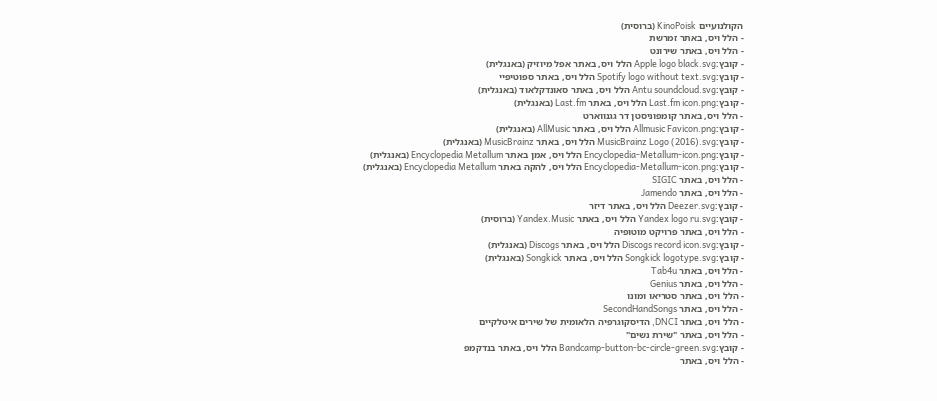הקולנועיים KinoPoisk (ברוסית)
- הלל ויס, באתר זמרשת
- הלל ויס, באתר שירונט
- קובץ:Apple logo black.svg הלל ויס, באתר אפל מיוזיק (באנגלית)
- קובץ:Spotify logo without text.svg הלל ויס, באתר ספוטיפיי
- קובץ:Antu soundcloud.svg הלל ויס, באתר סאונדקלאוד (באנגלית)
- קובץ:Last.fm icon.png הלל ויס, באתר Last.fm (באנגלית)
- הלל ויס, באתר קומפוניסטן דר גגנווארט
- קובץ:Allmusic Favicon.png הלל ויס, באתר AllMusic (באנגלית)
- קובץ:MusicBrainz Logo (2016).svg הלל ויס, באתר MusicBrainz (באנגלית)
- קובץ:Encyclopedia-Metallum-icon.png הלל ויס, אמן באתר Encyclopedia Metallum (באנגלית)
- קובץ:Encyclopedia-Metallum-icon.png הלל ויס, להקה באתר Encyclopedia Metallum (באנגלית)
- הלל ויס, באתר SIGIC
- הלל ויס, באתר Jamendo
- קובץ:Deezer.svg הלל ויס, באתר דיזר
- קובץ:Yandex logo ru.svg הלל ויס, באתר Yandex.Music (ברוסית)
- הלל ויס, באתר פרויקט מוטופיה
- קובץ:Discogs record icon.svg הלל ויס, באתר Discogs (באנגלית)
- קובץ:Songkick logotype.svg הלל ויס, באתר Songkick (באנגלית)
- הלל ויס, באתר Tab4u
- הלל ויס, באתר Genius
- הלל ויס, באתר סטריאו ומונו
- הלל ויס, באתר SecondHandSongs
- הלל ויס, באתר DNCI, הדיסקוגרפיה הלאומית של שירים איטלקיים
- הלל ויס, באתר "שירת נשים"
- קובץ:Bandcamp-button-bc-circle-green.svg הלל ויס, באתר בנדקמפ
- הלל ויס, באתר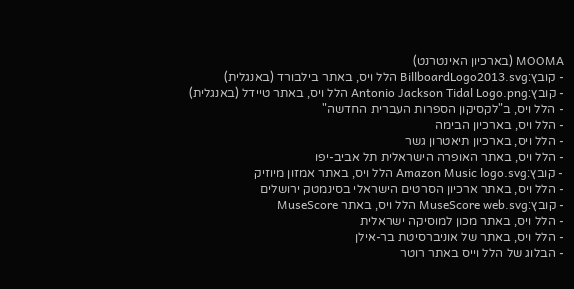MOOMA (בארכיון האינטרנט)
- קובץ:BillboardLogo2013.svg הלל ויס, באתר בילבורד (באנגלית)
- קובץ:Antonio Jackson Tidal Logo.png הלל ויס, באתר טיידל (באנגלית)
- הלל ויס, ב"לקסיקון הספרות העברית החדשה"
- הלל ויס, בארכיון הבימה
- הלל ויס, בארכיון תיאטרון גשר
- הלל ויס, באתר האופרה הישראלית תל אביב-יפו
- קובץ:Amazon Music logo.svg הלל ויס, באתר אמזון מיוזיק
- הלל ויס, באתר ארכיון הסרטים הישראלי בסינמטק ירושלים
- קובץ:MuseScore web.svg הלל ויס, באתר MuseScore
- הלל ויס, באתר מכון למוסיקה ישראלית
- הלל ויס, באתר של אוניברסיטת בר-אילן
- הבלוג של הלל וייס באתר רוטר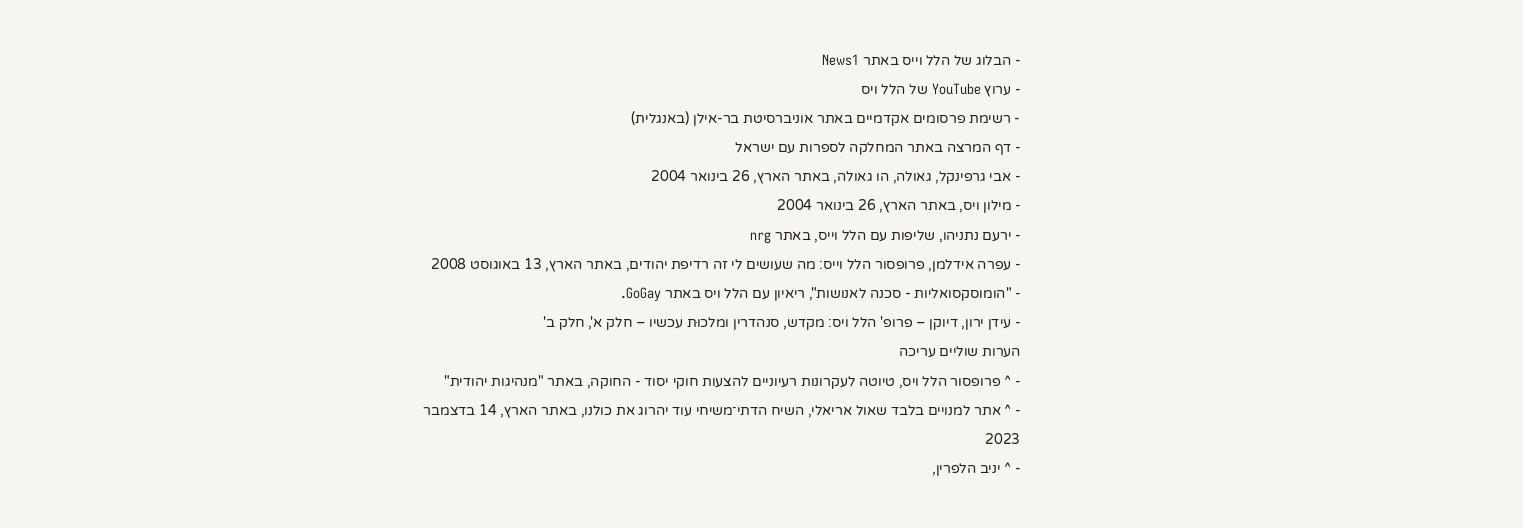- הבלוג של הלל וייס באתר News1
- ערוץ YouTube של הלל ויס
- רשימת פרסומים אקדמיים באתר אוניברסיטת בר-אילן (באנגלית)
- דף המרצה באתר המחלקה לספרות עם ישראל
- אבי גרפינקל, גאולה, הו גאולה, באתר הארץ, 26 בינואר 2004
- מילון ויס, באתר הארץ, 26 בינואר 2004
- ירעם נתניהו, שליפות עם הלל וייס, באתר nrg
- עפרה אידלמן, פרופסור הלל וייס: מה שעושים לי זה רדיפת יהודים, באתר הארץ, 13 באוגוסט 2008
- "הומוסקסואליות - סכנה לאנושות", ריאיון עם הלל ויס באתר GoGay.
- עידן ירון, דיוקן – פרופ' הלל ויס: מקדש, סנהדרין ומלכוּת עכשיו – חלק א', חלק ב'
הערות שוליים עריכה
- ^ פרופסור הלל ויס, טיוטה לעקרונות רעיוניים להצעות חוקי יסוד - החוקה, באתר "מנהיגות יהודית"
- ^ אתר למנויים בלבד שאול אריאלי, השיח הדתי־משיחי עוד יהרוג את כולנו, באתר הארץ, 14 בדצמבר 2023
- ^ יניב הלפרין,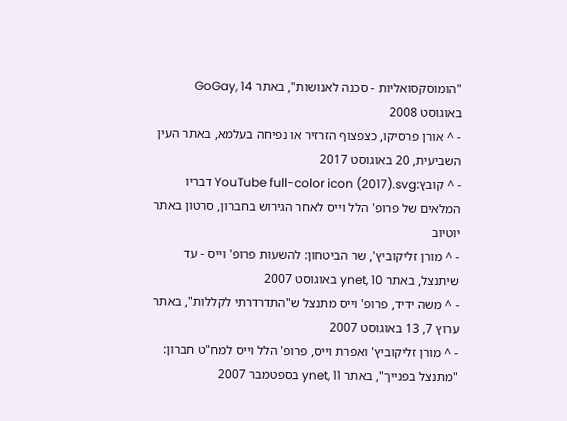"הומוסקסואליות - סכנה לאנושות", באתר GoGay, 14 באוגוסט 2008
- ^ אורן פרסיקו, כצפצוף הזרזיר או נפיחה בעלמא, באתר העין השביעית, 20 באוגוסט 2017
- ^ קובץ:YouTube full-color icon (2017).svg דבריו המלאים של פרופ' הלל וייס לאחר הגירוש בחברון, סרטון באתר יוטיוב
- ^ מורן זליקוביץ', שר הביטחון: להשעות פרופ' וייס - עד שיתנצל, באתר ynet, 10 באוגוסט 2007
- ^ משה ידיד, פרופ' וייס מתנצל ש"התדרדרתי לקללות", באתר ערוץ 7, 13 באוגוסט 2007
- ^ מורן זליקוביץ' ואפרת וייס, פרופ' הלל וייס למח"ט חברון: "מתנצל בפנייך", באתר ynet, 11 בספטמבר 2007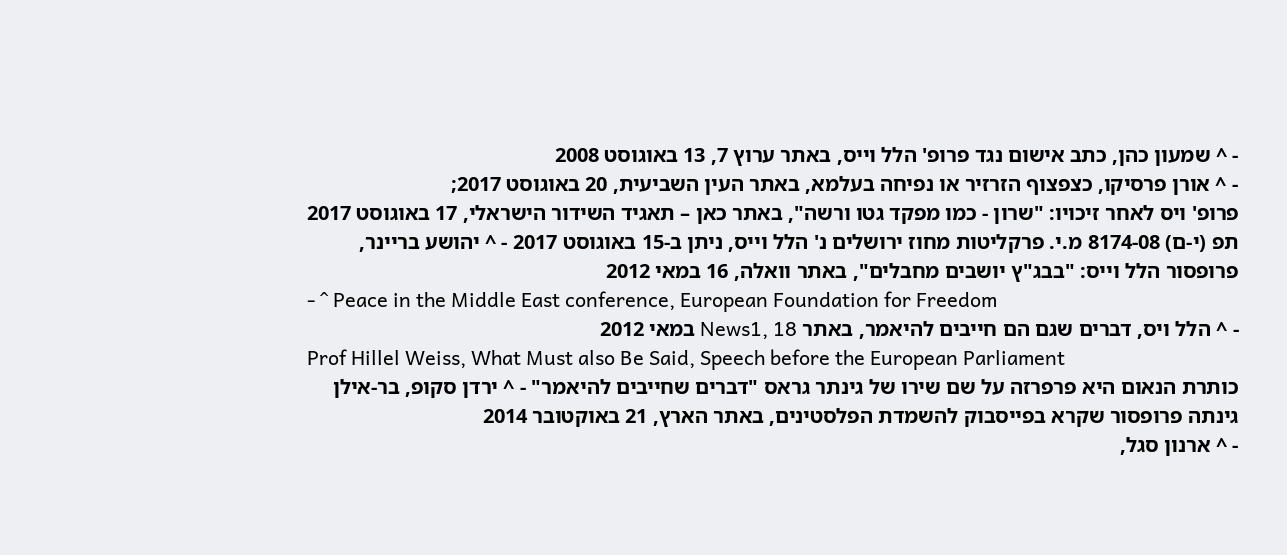- ^ שמעון כהן, כתב אישום נגד פרופ' הלל וייס, באתר ערוץ 7, 13 באוגוסט 2008
- ^ אורן פרסיקו, כצפצוף הזרזיר או נפיחה בעלמא, באתר העין השביעית, 20 באוגוסט 2017;
פרופ' ויס לאחר זיכויו: "שרון - כמו מפקד גטו ורשה", באתר כאן – תאגיד השידור הישראלי, 17 באוגוסט 2017
תפ (י-ם) 8174-08 מ.י. פרקליטות מחוז ירושלים נ' הלל וייס, ניתן ב-15 באוגוסט 2017 - ^ יהושע בריינר, פרופסור הלל וייס: "בבג"ץ יושבים מחבלים", באתר וואלה, 16 במאי 2012
- ^ Peace in the Middle East conference, European Foundation for Freedom
- ^ הלל ויס, דברים שגם הם חייבים להיאמר, באתר News1, 18 במאי 2012
Prof Hillel Weiss, What Must also Be Said, Speech before the European Parliament
כותרת הנאום היא פרפרזה על שם שירו של גינתר גראס "דברים שחייבים להיאמר" - ^ ירדן סקופ, בר-אילן גינתה פרופסור שקרא בפייסבוק להשמדת הפלסטינים, באתר הארץ, 21 באוקטובר 2014
- ^ ארנון סגל,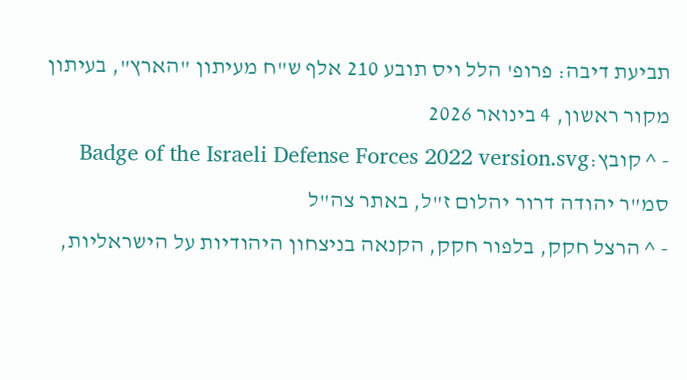תביעת דיבה: פרופ' הלל ויס תובע 210 אלף ש"ח מעיתון "הארץ", בעיתון מקור ראשון, 4 בינואר 2026
- ^ קובץ:Badge of the Israeli Defense Forces 2022 version.svg סמ"ר יהודה דרור יהלום ז"ל, באתר צה"ל
- ^ הרצל חקק, בלפור חקק, הקנאה בניצחון היהודיות על הישראליות,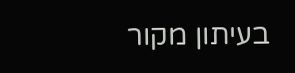בעיתון מקור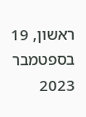ראשון, 19 בספטמבר 2023